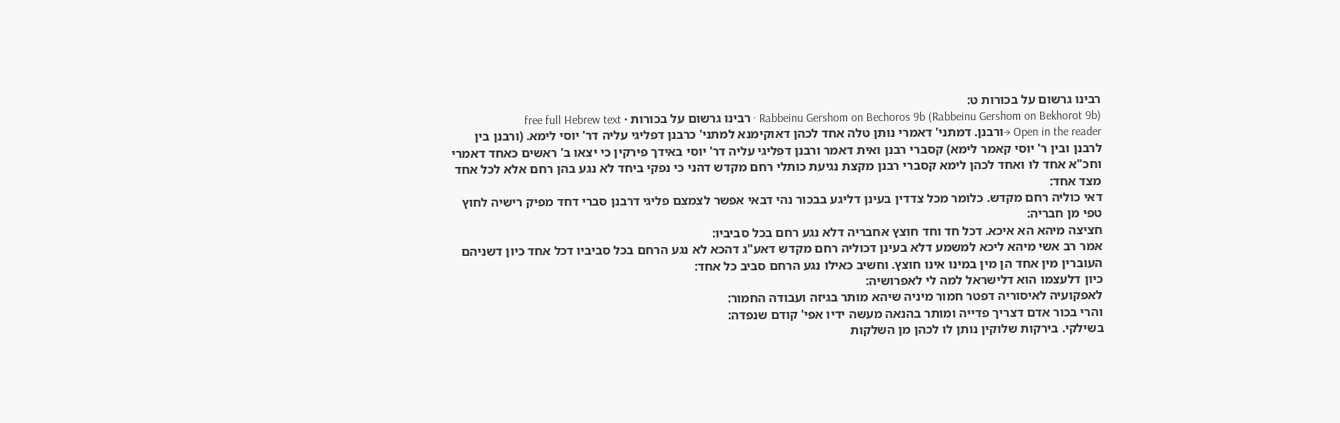רבינו גרשום על בכורות ט:
Rabbeinu Gershom on Bechoros 9b (Rabbeinu Gershom on Bekhorot 9b) · רבינו גרשום על בכורות · free full Hebrew text
Open in the reader →ורבנן. דמתני' דאמרי נותן טלה אחד לכהן דאוקימנא למתני' כרבנן דפליגי עליה דר' יוסי לימא. (ורבנן בין לרבנן ובין ר' יוסי קאמר לימא) קסברי רבנן ואית דאמר ורבנן דפליגי עליה דר' יוסי באידך פירקין כי יצאו ב' ראשים כאחד דאמרי וחכ"א אחד לו ואחד לכהן לימא קסברי רבנן מקצת נגיעת כותלי רחם מקדש דהני כי נפקי ביחד לא נגע בהן רחם אלא לכל אחד מצד אחד:
דאי כוליה רחם מקדש. כלומר מכל צדדין בעינן דליגע בבכור נהי דבאי אפשר לצמצם פליגי דרבנן סברי דחד מפיק רישיה לחוץ טפי מן חבריה:
חציצה מיהא הא איכא. דכל חד וחד חוצץ אחבריה דלא נגע רחם בכל סביביו:
אמר רב אשי מיהא ליכא למשמע דלא בעינן דכוליה רחם מקדש דאע"ג דהכא לא נגע הרחם בכל סביביו דכל אחד כיון דשניהם העוברין מין אחד הן מין במינו אינו חוצץ. וחשיב כאילו נגע הרחם סביב כל אחד:
כיון דלעצמו הוא דלישראל למה לי לאפרושיה:
לאפקועיה לאיסוריה דפטר חמור מיניה שיהא מותר בגיזה ועבודה החמור:
והרי בכור אדם דצריך פדייה ומותר בהנאה מעשה ידיו אפי' קודם שנפדה:
בשילקי. בירקות שלוקין נותן לו לכהן מן השלקות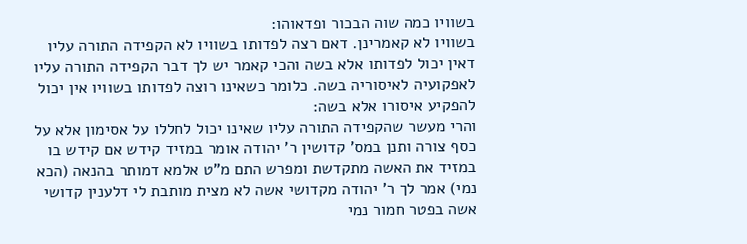בשוויו כמה שוה הבכור ופדאוהו:
בשוויו לא קאמרינן. דאם רצה לפדותו בשוויו לא הקפידה התורה עליו דאין יכול לפדותו אלא בשה והכי קאמר יש לך דבר הקפידה התורה עליו לאפקועיה לאיסוריה בשה. כלומר כשאינו רוצה לפדותו בשוויו אין יכול להפקיע איסורו אלא בשה:
והרי מעשר שהקפידה התורה עליו שאינו יכול לחללו על אסימון אלא על כסף צורה ותנן במס' קדושין ר' יהודה אומר במזיד קידש אם קידש בו במזיד את האשה מתקדשת ומפרש התם מ"ט אלמא דמותר בהנאה (הכא נמי) אמר לך ר' יהודה מקדושי אשה לא מצית מותבת לי דלענין קדושי אשה בפטר חמור נמי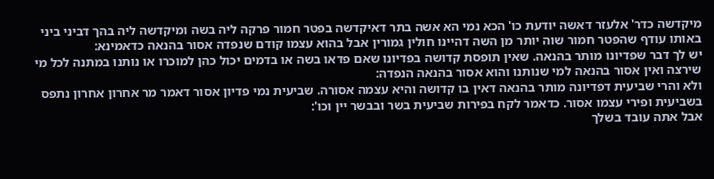מיקדשה כדר' אלעזר דאשה יודעת כו' הכא נמי הא אשה בתר דאיקדשה בפטר חמור פרקה ליה בשה ומיקדשה ליה בהך דביני ביני באותו עודף שהפטר חמור שוה יותר מן השה דהיינו חולין גמורין אבל בהוא עצמו קודם שנפדה אסור בהנאה כדאמינא:
יש לך דבר שפדיונו מותר בהנאה. שאין תופסת קדושה בפדיונו שאם פדאו בשה או בדמים יכול כהן למוכרו או נותנו במתנה לכל מי שירצה ואין אסור בהנאה למי שנותנו והוא אסור בהנאה הנפדה:
ולא והרי שביעית דפדיונה מותר בהנאה דאין בו קדושה והיא עצמה אסורה. שביעית נמי פדיון אסור דאמר מר אחרון אחרון נתפס בשביעית ופירי עצמו אסור. כדאמר לקח בפירות שביעית בשר ובבשר יין וכו':
אבל אתה עובד בשלך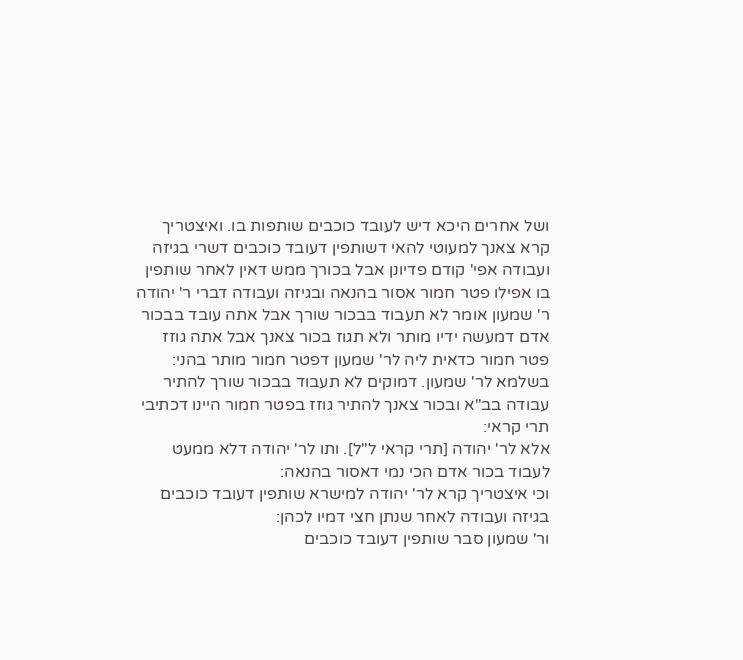ושל אחרים היכא דיש לעובד כוכבים שותפות בו. ואיצטריך קרא צאנך למעוטי להאי דשותפין דעובד כוכבים דשרי בגיזה ועבודה אפי' קודם פדיונן אבל בכורך ממש דאין לאחר שותפין בו אפילו פטר חמור אסור בהנאה ובגיזה ועבודה דברי ר' יהודה ר' שמעון אומר לא תעבוד בבכור שורך אבל אתה עובד בבכור אדם דמעשה ידיו מותר ולא תגוז בכור צאנך אבל אתה גוזז פטר חמור כדאית ליה לר' שמעון דפטר חמור מותר בהני:
בשלמא לר' שמעון. דמוקים לא תעבוד בבכור שורך להתיר עבודה בב"א ובכור צאנך להתיר גוזז בפטר חמור היינו דכתיבי תרי קראי:
אלא לר' יהודה [תרי קראי ל"ל]. ותו לר' יהודה דלא ממעט לעבוד בכור אדם הכי נמי דאסור בהנאה:
וכי איצטריך קרא לר' יהודה למישרא שותפין דעובד כוכבים בגיזה ועבודה לאחר שנתן חצי דמיו לכהן:
ור' שמעון סבר שותפין דעובד כוכבים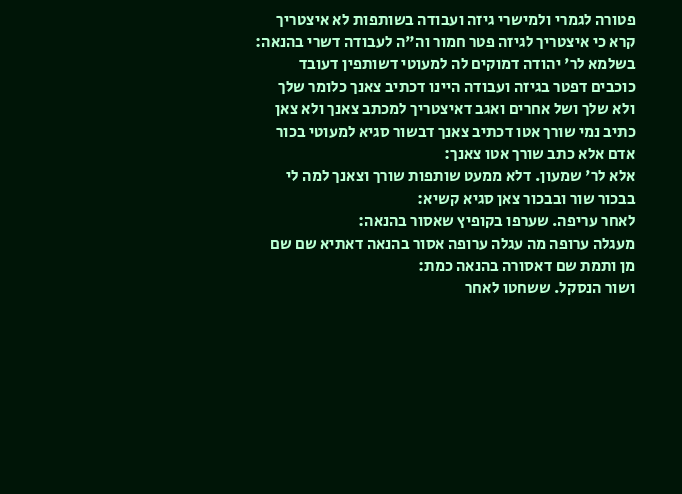פטורה לגמרי ולמישרי גיזה ועבודה בשותפות לא איצטריך קרא כי איצטריך לגיזה פטר חמור וה"ה לעבודה דשרי בהנאה:
בשלמא לר' יהודה דמוקים לה למעוטי דשותפין דעובד כוכבים דפטר בגיזה ועבודה היינו דכתיב צאנך כלומר שלך ולא שלך ושל אחרים ואגב דאיצטריך למכתב צאנך ולא צאן כתיב נמי שורך אטו דכתיב צאנך דבשור סגיא למעוטי בכור אדם אלא כתב שורך אטו צאנך:
אלא לר' שמעון. דלא ממעט שותפות שורך וצאנך למה לי בבכור שור ובבכור צאן סגיא קשיא:
לאחר עריפה. שערפו בקופיץ שאסור בהנאה:
מעגלה ערופה מה עגלה ערופה אסור בהנאה דאתיא שם שם מן ותמת שם דאסורה בהנאה כמת:
ושור הנסקל. ששחטו לאחר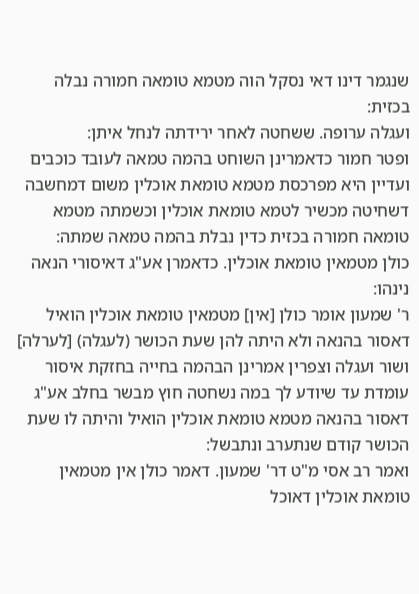שנגמר דינו דאי נסקל הוה מטמא טומאה חמורה נבלה בכזית:
ועגלה ערופה. ששחטה לאחר ירידתה לנחל איתן:
ופטר חמור כדאמרינן השוחט בהמה טמאה לעובד כוכבים ועדיין היא מפרכסת מטמא טומאת אוכלין משום דמחשבה דשחיטה מכשיר לטמא טומאת אוכלין וכשמתה מטמא טומאה חמורה בכזית כדין נבלת בהמה טמאה שמתה:
כולן מטמאין טומאת אוכלין. כדאמרן אע"ג דאיסורי הנאה נינהו:
ר' שמעון אומר כולן [אין] מטמאין טומאת אוכלין הואיל דאסור בהנאה ולא היתה להן שעת הכושר (לעגלה) [לערלה] ושור ועגלה וצפרין אמרינן הבהמה בחייה בחזקת איסור עומדת עד שיודע לך במה נשחטה חוץ מבשר בחלב אע"ג דאסור בהנאה מטמא טומאת אוכלין הואיל והיתה לו שעת הכושר קודם שנתערב ונתבשל:
ואמר רב אסי מ"ט דר' שמעון. דאמר כולן אין מטמאין טומאת אוכלין דאוכל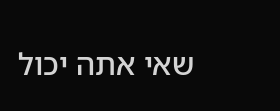שאי אתה יכול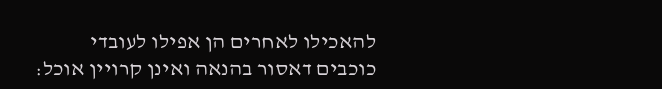להאכילו לאחרים הן אפילו לעובדי כוכבים דאסור בהנאה ואינן קרויין אוכל: